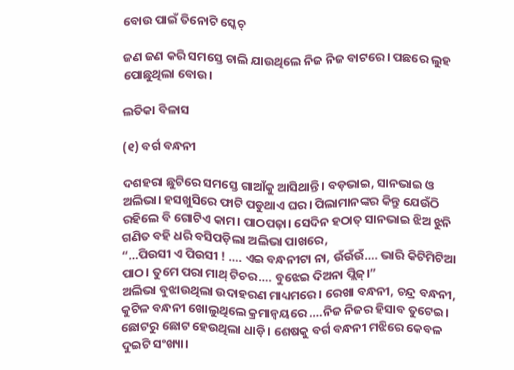ବୋଉ ପାଇଁ ତିନୋଟି ସ୍କେଚ୍

ଜଣ ଜଣ କରି ସମସ୍ତେ ଚାଲି ଯାଉଥିଲେ ନିଜ ନିଜ ବାଟରେ। ପଛରେ ଲୁହ ପୋଛୁଥିଲା ବୋଉ।

ଲତିକା ବିଳାସ

(୧) ବର୍ଗ ବନ୍ଧନୀ

ଦଶହରା ଛୁଟିରେ ସମସ୍ତେ ଗାଆଁକୁ ଆସିଥାନ୍ତି। ବଡ଼ଭାଇ, ସାନଭାଇ ଓ ଅଲିଭା। ହସଖୁସିରେ ଫାଟି ପଡୁଥାଏ ଘର। ପିଲାମାନଙ୍କର କିନ୍ତୁ ଯେଉଁଠି ରହିଲେ ବି ଗୋଟିଏ କାମ। ପାଠପଢ଼ା। ସେଦିନ ହଠାତ୍ ସାନଭାଇ ଝିଅ ଝୁନି ଗଣିତ ବହି ଧରି ବସିପଡ଼ିଲା ଅଲିଭା ପାଖରେ,
“…ପିଉସୀ ଏ ପିଉସୀ ! …. ଏଇ ବନ୍ଧନୀଟା ନା, ଉଁଉଁଉଁ…. ଭାରି କିଟିମିଟିଆ ପାଠ। ତୁମେ ପରା ମାଥ୍ ଟିଚର…. ବୁଝେଇ ଦିଅନା ପ୍ଲିଜ୍।”
ଅଲିଭା ବୁଝାଉଥିଲା ଉଦାହରଣ ମାଧ୍ୟମରେ। ରେଖା ବନ୍ଧନୀ, ଚନ୍ଦ୍ର ବନ୍ଧନୀ, କୁଟିଳ ବନ୍ଧନୀ ଖୋଲୁଥିଲେ କ୍ରମାନ୍ୱୟରେ ….ନିଜ ନିଜର ହିସାବ ତୁଟେଇ। ଛୋଟରୁ ଛୋଟ ହେଉଥିଲା ଧାଡ଼ି। ଶେଷକୁ ବର୍ଗ ବନ୍ଧନୀ ମଝିରେ କେବଳ ଦୁଇଟି ସଂଖ୍ୟା।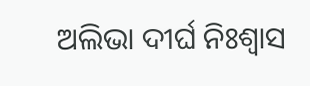ଅଲିଭା ଦୀର୍ଘ ନିଃଶ୍ୱାସ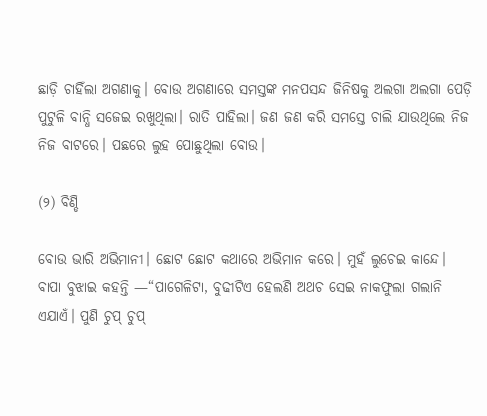ଛାଡ଼ି ଚାହିଁଲା ଅଗଣାକୁ। ବୋଉ ଅଗଣାରେ ସମସ୍ତଙ୍କ ମନପସନ୍ଦ ଜିନିଷକୁ ଅଲଗା ଅଲଗା ପେଡ଼ି ପୁଟୁଳି ବାନ୍ଧି ସଜେଇ ରଖୁଥିଲା। ରାତି ପାହିଲା। ଜଣ ଜଣ କରି ସମସ୍ତେ ଚାଲି ଯାଉଥିଲେ ନିଜ ନିଜ ବାଟରେ। ପଛରେ ଲୁହ ପୋଛୁଥିଲା ବୋଉ।

(୨) ବିଣ୍ଡି

ବୋଉ ଭାରି ଅଭିମାନୀ। ଛୋଟ ଛୋଟ କଥାରେ ଅଭିମାନ କରେ। ମୁହଁ ଲୁଚେଇ କାନ୍ଦେ। ବାପା ବୁଝାଇ କହନ୍ତି —“ପାଗେଳିଟା, ବୁଢୀଟିଏ ହେଲଣି ଅଥଚ ସେଇ ନାକଫୁଲା ଗଲାନି ଏଯାଏଁ। ପୁଣି ଚୁପ୍ ଚୁପ୍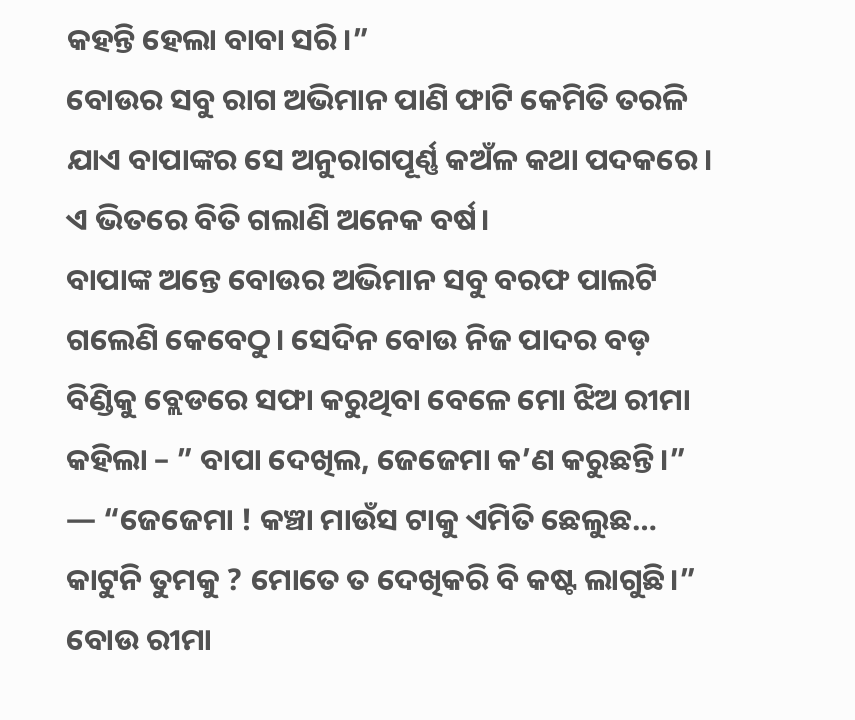କହନ୍ତି ହେଲା ବାବା ସରି।”
ବୋଉର ସବୁ ରାଗ ଅଭିମାନ ପାଣି ଫାଟି କେମିତି ତରଳି ଯାଏ ବାପାଙ୍କର ସେ ଅନୁରାଗପୂର୍ଣ୍ଣ କଅଁଳ କଥା ପଦକରେ।
ଏ ଭିତରେ ବିତି ଗଲାଣି ଅନେକ ବର୍ଷ।
ବାପାଙ୍କ ଅନ୍ତେ ବୋଉର ଅଭିମାନ ସବୁ ବରଫ ପାଲଟି ଗଲେଣି କେବେଠୁ। ସେଦିନ ବୋଉ ନିଜ ପାଦର ବଡ଼ ବିଣ୍ଡିକୁ ବ୍ଲେଡରେ ସଫା କରୁଥିବା ବେଳେ ମୋ ଝିଅ ରୀମା କହିଲା – ” ବାପା ଦେଖିଲ, ଜେଜେମା କ’ଣ କରୁଛନ୍ତି।”
— “ଜେଜେମା ! କଞ୍ଚା ମାଉଁସ ଟାକୁ ଏମିତି ଛେଲୁଛ… କାଟୁନି ତୁମକୁ ? ମୋତେ ତ ଦେଖିକରି ବି କଷ୍ଟ ଲାଗୁଛି।”
ବୋଉ ରୀମା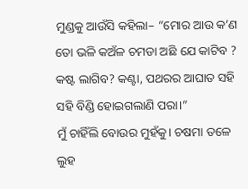ମୁଣ୍ଡକୁ ଆଉଁସି କହିଲା– “ମୋର ଆଉ କ’ଣ ତୋ ଭଳି କଅଁଳ ଚମଡା ଅଛି ଯେ କାଟିବ ? କଷ୍ଟ ଲାଗିବ? କଣ୍ଟା, ପଥରର ଆଘାତ ସହି ସହି ବିଣ୍ଡି ହୋଇଗଲାଣି ପରା।”
ମୁଁ ଚାହିଁଲି ବୋଉର ମୁହଁକୁ। ଚଷମା ତଳେ ଲୁହ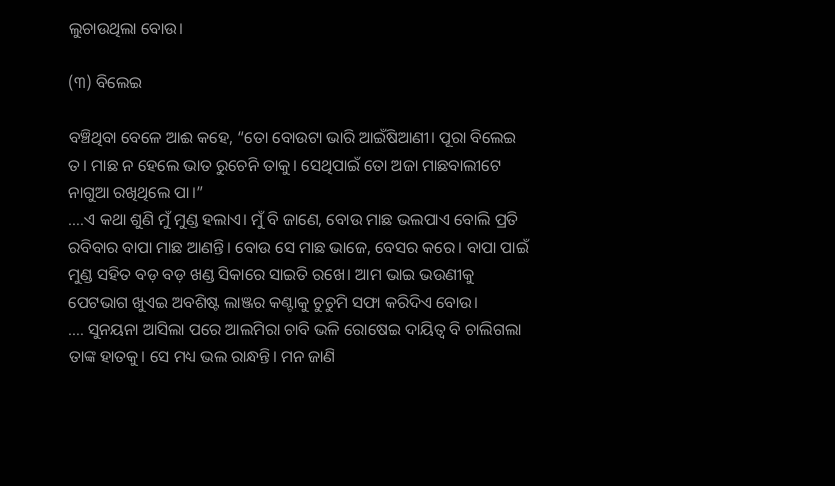ଲୁଚାଉଥିଲା ବୋଉ।

(୩) ବିଲେଇ

ବଞ୍ଚିଥିବା ବେଳେ ଆଈ କହେ, “ତୋ ବୋଉଟା ଭାରି ଆଇଁଷିଆଣୀ। ପୂରା ବିଲେଇ ତ। ମାଛ ନ ହେଲେ ଭାତ ରୁଚେନି ତାକୁ। ସେଥିପାଇଁ ତୋ ଅଜା ମାଛବାଲୀଟେ ନାଗୁଆ ରଖିଥିଲେ ପା।”
….ଏ କଥା ଶୁଣି ମୁଁ ମୁଣ୍ଡ ହଲାଏ। ମୁଁ ବି ଜାଣେ, ବୋଉ ମାଛ ଭଲପାଏ ବୋଲି ପ୍ରତି ରବିବାର ବାପା ମାଛ ଆଣନ୍ତି। ବୋଉ ସେ ମାଛ ଭାଜେ, ବେସର କରେ। ବାପା ପାଇଁ ମୁଣ୍ଡ ସହିତ ବଡ଼ ବଡ଼ ଖଣ୍ଡ ସିକାରେ ସାଇତି ରଖେ। ଆମ ଭାଇ ଭଉଣୀକୁ ପେଟଭାଗ ଖୁଏଇ ଅବଶିଷ୍ଟ ଲାଞ୍ଜର କଣ୍ଟାକୁ ଚୁଚୁମି ସଫା କରିଦିଏ ବୋଉ।
…. ସୁନୟନା ଆସିଲା ପରେ ଆଲମିରା ଚାବି ଭଳି ରୋଷେଇ ଦାୟିତ୍ୱ ବି ଚାଲିଗଲା ତାଙ୍କ ହାତକୁ। ସେ ମଧ୍ୟ ଭଲ ରାନ୍ଧନ୍ତି। ମନ ଜାଣି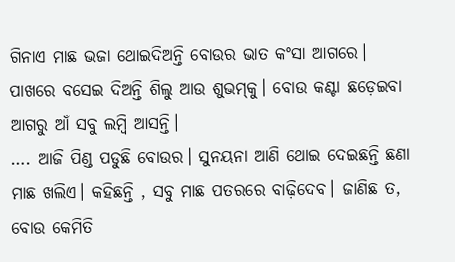ଗିନାଏ ମାଛ ଭଜା ଥୋଇଦିଅନ୍ତି ବୋଉର ଭାତ କଂସା ଆଗରେ। ପାଖରେ ବସେଇ ଦିଅନ୍ତି ଶିଲୁ ଆଉ ଶୁଭମ୍‌କୁ। ବୋଉ କଣ୍ଟା ଛଡ଼େଇବା ଆଗରୁ ଆଁ ସବୁ ଲମ୍ବି ଆସନ୍ତି।
…. ଆଜି ପିଣ୍ଡ ପଡୁଛି ବୋଉର। ସୁନୟନା ଆଣି ଥୋଇ ଦେଇଛନ୍ତି ଛଣା ମାଛ ଖଲିଏ। କହିଛନ୍ତି , ସବୁ ମାଛ ପତରରେ ବାଢ଼ିଦେବ। ଜାଣିଛ ତ, ବୋଉ କେମିତି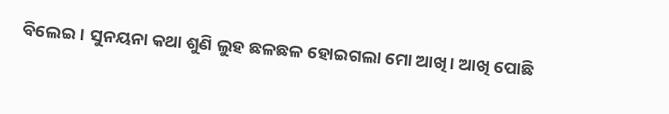ବିଲେଇ। ସୁନୟନା କଥା ଶୁଣି ଲୁହ ଛଳଛଳ ହୋଇଗଲା ମୋ ଆଖି। ଆଖି ପୋଛି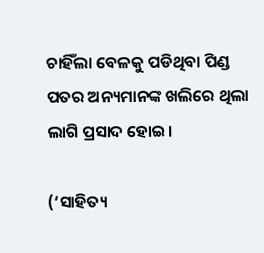ଚାହିଁଲା ବେଳକୁ ପଡିଥିବା ପିଣ୍ଡ ପତର ଅନ୍ୟମାନଙ୍କ ଖଲିରେ ଥିଲା ଲାଗି ପ୍ରସାଦ ହୋଇ।

(‘ସାହିତ୍ୟ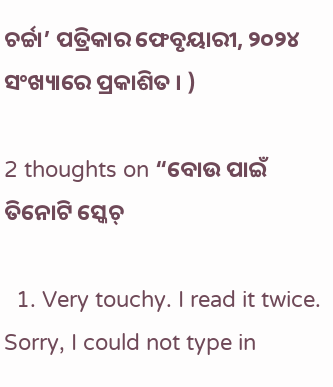ଚର୍ଚ୍ଚା’ ପତ୍ରିକାର ଫେବୃୟାରୀ, ୨୦୨୪ ସଂଖ୍ୟାରେ ପ୍ରକାଶିତ । )

2 thoughts on “ବୋଉ ପାଇଁ ତିନୋଟି ସ୍କେଚ୍

  1. Very touchy. I read it twice. Sorry, I could not type in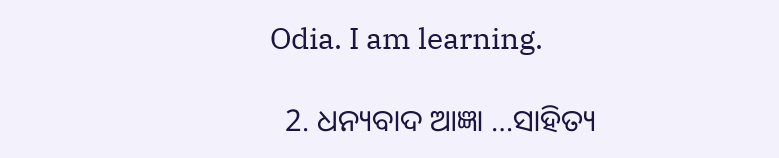Odia. I am learning.

  2. ଧନ୍ୟବାଦ ଆଜ୍ଞା …ସାହିତ୍ୟ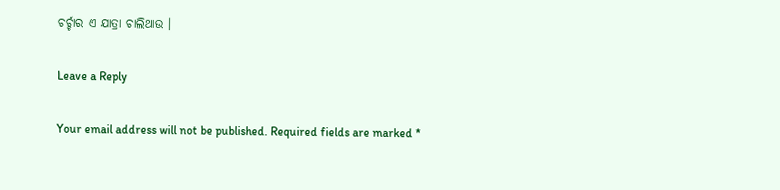ଚର୍ଚ୍ଚାର ଏ ଯାତ୍ରା ଚାଲିଥାଉ ।

Leave a Reply

Your email address will not be published. Required fields are marked *